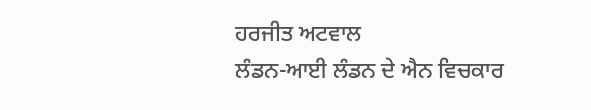ਹਰਜੀਤ ਅਟਵਾਲ
ਲੰਡਨ-ਆਈ ਲੰਡਨ ਦੇ ਐਨ ਵਿਚਕਾਰ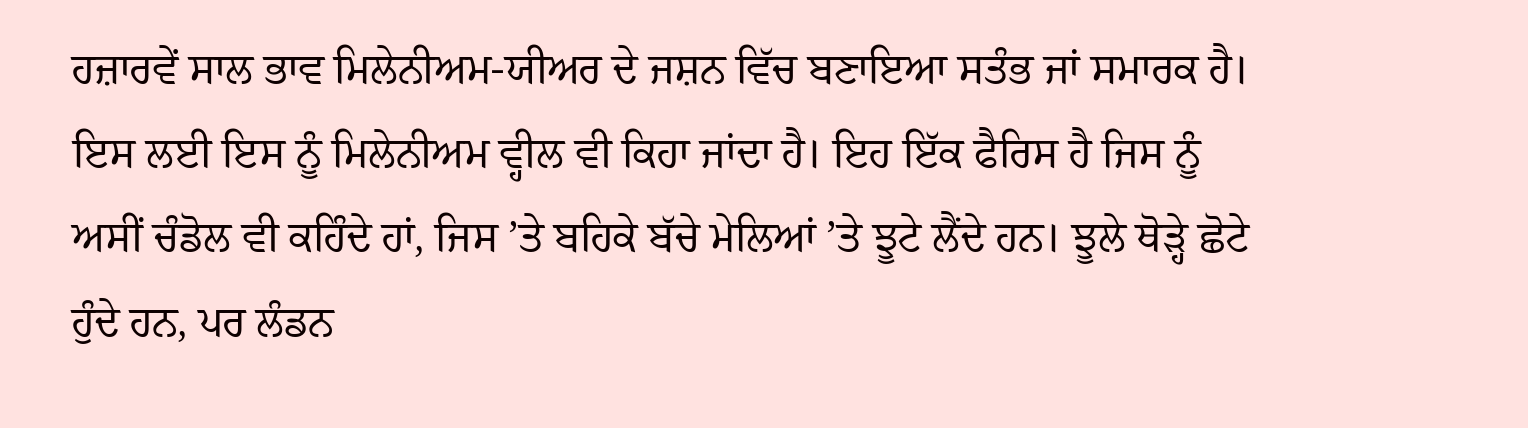ਹਜ਼ਾਰਵੇਂ ਸਾਲ ਭਾਵ ਮਿਲੇਨੀਅਮ-ਯੀਅਰ ਦੇ ਜਸ਼ਨ ਵਿੱਚ ਬਣਾਇਆ ਸਤੰਭ ਜਾਂ ਸਮਾਰਕ ਹੈ। ਇਸ ਲਈ ਇਸ ਨੂੰ ਮਿਲੇਨੀਅਮ ਵ੍ਹੀਲ ਵੀ ਕਿਹਾ ਜਾਂਦਾ ਹੈ। ਇਹ ਇੱਕ ਫੈਰਿਸ ਹੈ ਜਿਸ ਨੂੰ ਅਸੀਂ ਚੰਡੋਲ ਵੀ ਕਹਿੰਦੇ ਹਾਂ, ਜਿਸ ’ਤੇ ਬਹਿਕੇ ਬੱਚੇ ਮੇਲਿਆਂ ’ਤੇ ਝੂਟੇ ਲੈਂਦੇ ਹਨ। ਝੂਲੇ ਥੋੜ੍ਹੇ ਛੋਟੇ ਹੁੰਦੇ ਹਨ, ਪਰ ਲੰਡਨ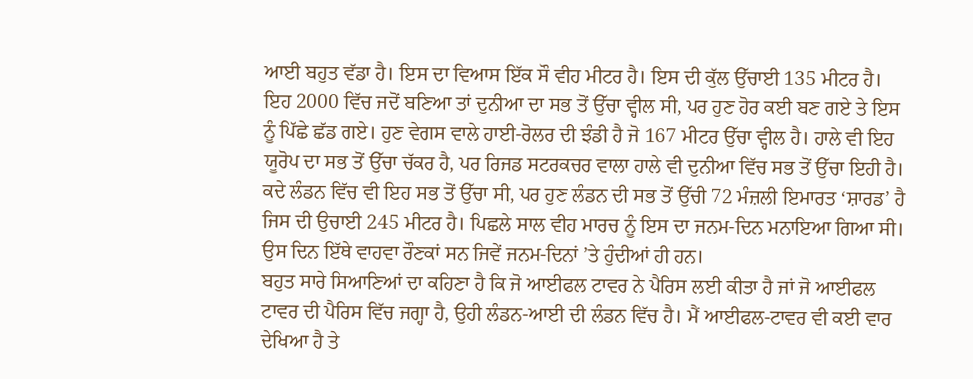ਆਈ ਬਹੁਤ ਵੱਡਾ ਹੈ। ਇਸ ਦਾ ਵਿਆਸ ਇੱਕ ਸੌ ਵੀਹ ਮੀਟਰ ਹੈ। ਇਸ ਦੀ ਕੁੱਲ ਉੱਚਾਈ 135 ਮੀਟਰ ਹੈ। ਇਹ 2000 ਵਿੱਚ ਜਦੋਂ ਬਣਿਆ ਤਾਂ ਦੁਨੀਆ ਦਾ ਸਭ ਤੋਂ ਉੱਚਾ ਵ੍ਹੀਲ ਸੀ, ਪਰ ਹੁਣ ਹੋਰ ਕਈ ਬਣ ਗਏ ਤੇ ਇਸ ਨੂੰ ਪਿੱਛੇ ਛੱਡ ਗਏ। ਹੁਣ ਵੇਗਸ ਵਾਲੇ ਹਾਈ-ਰੋਲਰ ਦੀ ਝੰਡੀ ਹੈ ਜੋ 167 ਮੀਟਰ ਉੱਚਾ ਵ੍ਹੀਲ ਹੈ। ਹਾਲੇ ਵੀ ਇਹ ਯੂਰੋਪ ਦਾ ਸਭ ਤੋਂ ਉੱਚਾ ਚੱਕਰ ਹੈ, ਪਰ ਰਿਜਡ ਸਟਰਕਚਰ ਵਾਲਾ ਹਾਲੇ ਵੀ ਦੁਨੀਆ ਵਿੱਚ ਸਭ ਤੋਂ ਉੱਚਾ ਇਹੀ ਹੈ। ਕਦੇ ਲੰਡਨ ਵਿੱਚ ਵੀ ਇਹ ਸਭ ਤੋਂ ਉੱਚਾ ਸੀ, ਪਰ ਹੁਣ ਲੰਡਨ ਦੀ ਸਭ ਤੋਂ ਉੱਚੀ 72 ਮੰਜ਼ਲੀ ਇਮਾਰਤ ‘ਸ਼ਾਰਡ’ ਹੈ ਜਿਸ ਦੀ ਉਚਾਈ 245 ਮੀਟਰ ਹੈ। ਪਿਛਲੇ ਸਾਲ ਵੀਹ ਮਾਰਚ ਨੂੰ ਇਸ ਦਾ ਜਨਮ-ਦਿਨ ਮਨਾਇਆ ਗਿਆ ਸੀ। ਉਸ ਦਿਨ ਇੱਥੇ ਵਾਹਵਾ ਰੌਣਕਾਂ ਸਨ ਜਿਵੇਂ ਜਨਮ-ਦਿਨਾਂ ’ਤੇ ਹੁੰਦੀਆਂ ਹੀ ਹਨ।
ਬਹੁਤ ਸਾਰੇ ਸਿਆਣਿਆਂ ਦਾ ਕਹਿਣਾ ਹੈ ਕਿ ਜੋ ਆਈਫਲ ਟਾਵਰ ਨੇ ਪੈਰਿਸ ਲਈ ਕੀਤਾ ਹੈ ਜਾਂ ਜੋ ਆਈਫਲ ਟਾਵਰ ਦੀ ਪੈਰਿਸ ਵਿੱਚ ਜਗ੍ਹਾ ਹੈ, ਉਹੀ ਲੰਡਨ-ਆਈ ਦੀ ਲੰਡਨ ਵਿੱਚ ਹੈ। ਮੈਂ ਆਈਫਲ-ਟਾਵਰ ਵੀ ਕਈ ਵਾਰ ਦੇਖਿਆ ਹੈ ਤੇ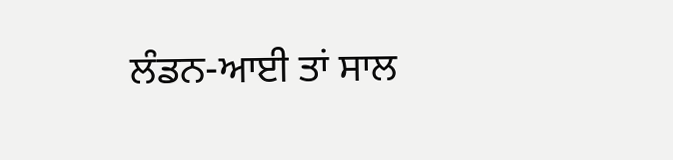ਲੰਡਨ-ਆਈ ਤਾਂ ਸਾਲ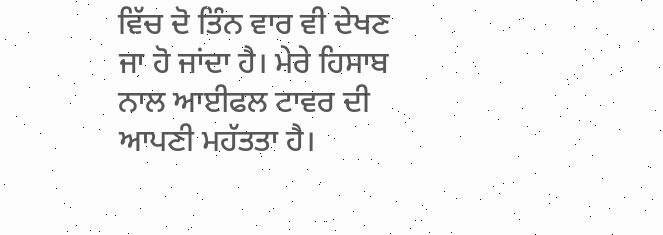ਵਿੱਚ ਦੋ ਤਿੰਨ ਵਾਰ ਵੀ ਦੇਖਣ ਜਾ ਹੋ ਜਾਂਦਾ ਹੈ। ਮੇਰੇ ਹਿਸਾਬ ਨਾਲ ਆਈਫਲ ਟਾਵਰ ਦੀ ਆਪਣੀ ਮਹੱਤਤਾ ਹੈ।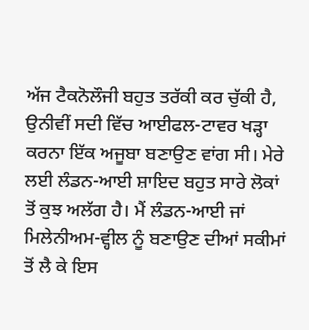ਅੱਜ ਟੈਕਨੋਲੌਜੀ ਬਹੁਤ ਤਰੱਕੀ ਕਰ ਚੁੱਕੀ ਹੈ, ਉਨੀਵੀਂ ਸਦੀ ਵਿੱਚ ਆਈਫਲ-ਟਾਵਰ ਖੜ੍ਹਾ ਕਰਨਾ ਇੱਕ ਅਜੂਬਾ ਬਣਾਉਣ ਵਾਂਗ ਸੀ। ਮੇਰੇ ਲਈ ਲੰਡਨ-ਆਈ ਸ਼ਾਇਦ ਬਹੁਤ ਸਾਰੇ ਲੋਕਾਂ ਤੋਂ ਕੁਝ ਅਲੱਗ ਹੈ। ਮੈਂ ਲੰਡਨ-ਆਈ ਜਾਂ ਮਿਲੇਨੀਅਮ-ਵ੍ਹੀਲ ਨੂੰ ਬਣਾਉਣ ਦੀਆਂ ਸਕੀਮਾਂ ਤੋਂ ਲੈ ਕੇ ਇਸ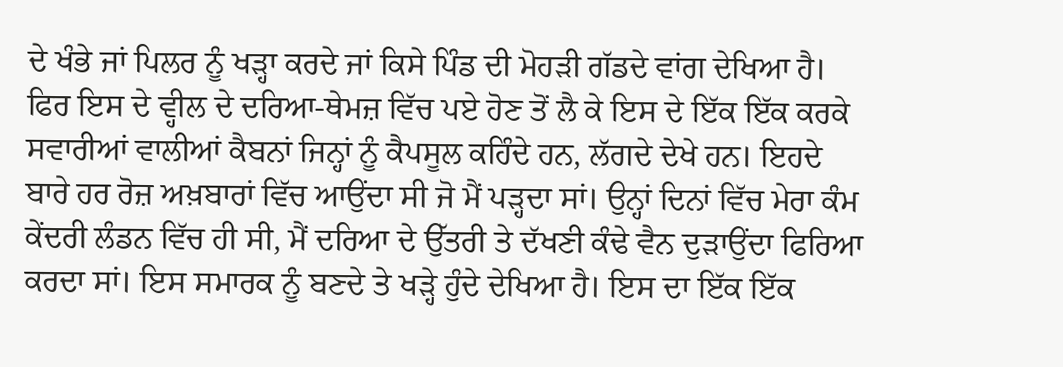ਦੇ ਖੰਭੇ ਜਾਂ ਪਿਲਰ ਨੂੰ ਖੜ੍ਹਾ ਕਰਦੇ ਜਾਂ ਕਿਸੇ ਪਿੰਡ ਦੀ ਮੋਹੜੀ ਗੱਡਦੇ ਵਾਂਗ ਦੇਖਿਆ ਹੈ। ਫਿਰ ਇਸ ਦੇ ਵ੍ਹੀਲ ਦੇ ਦਰਿਆ-ਥੇਮਜ਼ ਵਿੱਚ ਪਏ ਹੋਣ ਤੋਂ ਲੈ ਕੇ ਇਸ ਦੇ ਇੱਕ ਇੱਕ ਕਰਕੇ ਸਵਾਰੀਆਂ ਵਾਲੀਆਂ ਕੈਬਨਾਂ ਜਿਨ੍ਹਾਂ ਨੂੰ ਕੈਪਸੂਲ ਕਹਿੰਦੇ ਹਨ, ਲੱਗਦੇ ਦੇਖੇ ਹਨ। ਇਹਦੇ ਬਾਰੇ ਹਰ ਰੋਜ਼ ਅਖ਼ਬਾਰਾਂ ਵਿੱਚ ਆਉਂਦਾ ਸੀ ਜੋ ਮੈਂ ਪੜ੍ਹਦਾ ਸਾਂ। ਉਨ੍ਹਾਂ ਦਿਨਾਂ ਵਿੱਚ ਮੇਰਾ ਕੰਮ ਕੇਂਦਰੀ ਲੰਡਨ ਵਿੱਚ ਹੀ ਸੀ, ਮੈਂ ਦਰਿਆ ਦੇ ਉੱਤਰੀ ਤੇ ਦੱਖਣੀ ਕੰਢੇ ਵੈਨ ਦੁੜਾਉਂਦਾ ਫਿਰਿਆ ਕਰਦਾ ਸਾਂ। ਇਸ ਸਮਾਰਕ ਨੂੰ ਬਣਦੇ ਤੇ ਖੜ੍ਹੇ ਹੁੰਦੇ ਦੇਖਿਆ ਹੈ। ਇਸ ਦਾ ਇੱਕ ਇੱਕ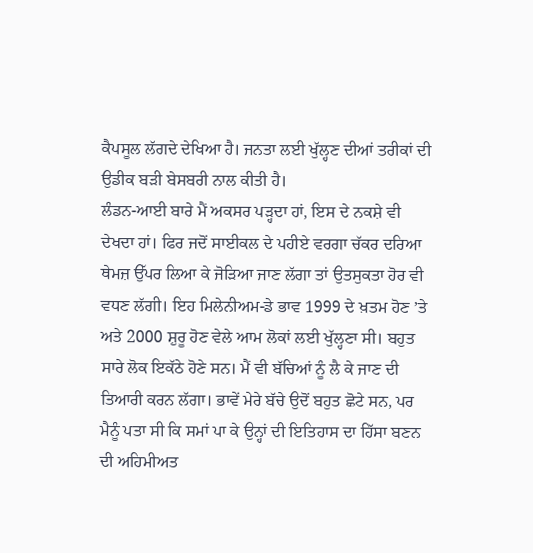ਕੈਪਸੂਲ ਲੱਗਦੇ ਦੇਖਿਆ ਹੈ। ਜਨਤਾ ਲਈ ਖੁੱਲ੍ਹਣ ਦੀਆਂ ਤਰੀਕਾਂ ਦੀ ਉਡੀਕ ਬੜੀ ਬੇਸਬਰੀ ਨਾਲ ਕੀਤੀ ਹੈ।
ਲੰਡਨ-ਆਈ ਬਾਰੇ ਮੈਂ ਅਕਸਰ ਪੜ੍ਹਦਾ ਹਾਂ, ਇਸ ਦੇ ਨਕਸ਼ੇ ਵੀ ਦੇਖਦਾ ਹਾਂ। ਫਿਰ ਜਦੋਂ ਸਾਈਕਲ ਦੇ ਪਹੀਏ ਵਰਗਾ ਚੱਕਰ ਦਰਿਆ ਥੇਮਜ਼ ਉੱਪਰ ਲਿਆ ਕੇ ਜੋੜਿਆ ਜਾਣ ਲੱਗਾ ਤਾਂ ਉਤਸੁਕਤਾ ਹੋਰ ਵੀ ਵਧਣ ਲੱਗੀ। ਇਹ ਮਿਲੇਨੀਅਮ-ਡੇ ਭਾਵ 1999 ਦੇ ਖ਼ਤਮ ਹੋਣ ’ਤੇ ਅਤੇ 2000 ਸ਼ੁਰੂ ਹੋਣ ਵੇਲੇ ਆਮ ਲੋਕਾਂ ਲਈ ਖੁੱਲ੍ਹਣਾ ਸੀ। ਬਹੁਤ ਸਾਰੇ ਲੋਕ ਇਕੱਠੇ ਹੋਣੇ ਸਨ। ਮੈਂ ਵੀ ਬੱਚਿਆਂ ਨੂੰ ਲੈ ਕੇ ਜਾਣ ਦੀ ਤਿਆਰੀ ਕਰਨ ਲੱਗਾ। ਭਾਵੇਂ ਮੇਰੇ ਬੱਚੇ ਉਦੋਂ ਬਹੁਤ ਛੋਟੇ ਸਨ, ਪਰ ਮੈਨੂੰ ਪਤਾ ਸੀ ਕਿ ਸਮਾਂ ਪਾ ਕੇ ਉਨ੍ਹਾਂ ਦੀ ਇਤਿਹਾਸ ਦਾ ਹਿੱਸਾ ਬਣਨ ਦੀ ਅਹਿਮੀਅਤ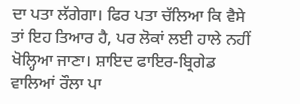ਦਾ ਪਤਾ ਲੱਗੇਗਾ। ਫਿਰ ਪਤਾ ਚੱਲਿਆ ਕਿ ਵੈਸੇ ਤਾਂ ਇਹ ਤਿਆਰ ਹੈ, ਪਰ ਲੋਕਾਂ ਲਈ ਹਾਲੇ ਨਹੀਂ ਖੋਲ੍ਹਿਆ ਜਾਣਾ। ਸ਼ਾਇਦ ਫਾਇਰ-ਬ੍ਰਿਗੇਡ ਵਾਲਿਆਂ ਰੌਲਾ ਪਾ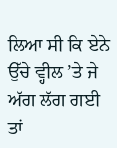ਲਿਆ ਸੀ ਕਿ ਏਨੇ ਉੱਚੇ ਵ੍ਹੀਲ ’ਤੇ ਜੇ ਅੱਗ ਲੱਗ ਗਈ ਤਾਂ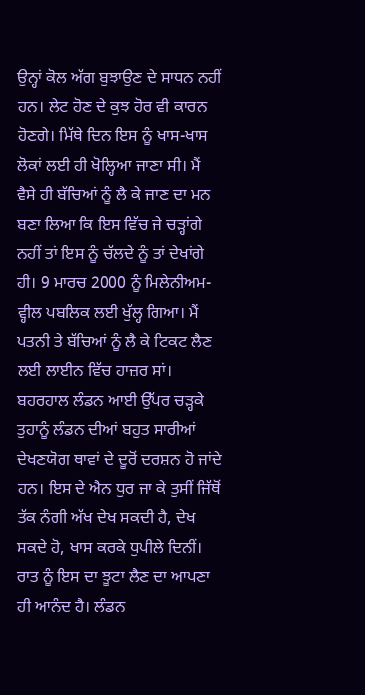ਉਨ੍ਹਾਂ ਕੋਲ ਅੱਗ ਬੁਝਾਉਣ ਦੇ ਸਾਧਨ ਨਹੀਂ ਹਨ। ਲੇਟ ਹੋਣ ਦੇ ਕੁਝ ਹੋਰ ਵੀ ਕਾਰਨ ਹੋਣਗੇ। ਮਿੱਥੇ ਦਿਨ ਇਸ ਨੂੰ ਖਾਸ-ਖਾਸ ਲੋਕਾਂ ਲਈ ਹੀ ਖੋਲ੍ਹਿਆ ਜਾਣਾ ਸੀ। ਮੈਂ ਵੈਸੇ ਹੀ ਬੱਚਿਆਂ ਨੂੰ ਲੈ ਕੇ ਜਾਣ ਦਾ ਮਨ ਬਣਾ ਲਿਆ ਕਿ ਇਸ ਵਿੱਚ ਜੇ ਚੜ੍ਹਾਂਗੇ ਨਹੀਂ ਤਾਂ ਇਸ ਨੂੰ ਚੱਲਦੇ ਨੂੰ ਤਾਂ ਦੇਖਾਂਗੇ ਹੀ। 9 ਮਾਰਚ 2000 ਨੂੰ ਮਿਲੇਨੀਅਮ-ਵ੍ਹੀਲ ਪਬਲਿਕ ਲਈ ਖੁੱਲ੍ਹ ਗਿਆ। ਮੈਂ ਪਤਨੀ ਤੇ ਬੱਚਿਆਂ ਨੂੰ ਲੈ ਕੇ ਟਿਕਟ ਲੈਣ ਲਈ ਲਾਈਨ ਵਿੱਚ ਹਾਜ਼ਰ ਸਾਂ।
ਬਹਰਹਾਲ ਲੰਡਨ ਆਈ ਉੱਪਰ ਚੜ੍ਹਕੇ ਤੁਹਾਨੂੰ ਲੰਡਨ ਦੀਆਂ ਬਹੁਤ ਸਾਰੀਆਂ ਦੇਖਣਯੋਗ ਥਾਵਾਂ ਦੇ ਦੂਰੋਂ ਦਰਸ਼ਨ ਹੋ ਜਾਂਦੇ ਹਨ। ਇਸ ਦੇ ਐਨ ਧੁਰ ਜਾ ਕੇ ਤੁਸੀਂ ਜਿੱਥੋਂ ਤੱਕ ਨੰਗੀ ਅੱਖ ਦੇਖ ਸਕਦੀ ਹੈ, ਦੇਖ ਸਕਦੇ ਹੋ, ਖਾਸ ਕਰਕੇ ਧੁਪੀਲੇ ਦਿਨੀਂ। ਰਾਤ ਨੂੰ ਇਸ ਦਾ ਝੂਟਾ ਲੈਣ ਦਾ ਆਪਣਾ ਹੀ ਆਨੰਦ ਹੈ। ਲੰਡਨ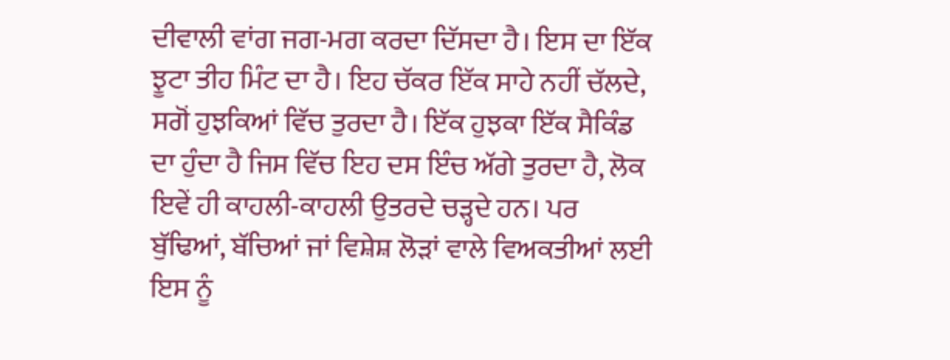ਦੀਵਾਲੀ ਵਾਂਗ ਜਗ-ਮਗ ਕਰਦਾ ਦਿੱਸਦਾ ਹੈ। ਇਸ ਦਾ ਇੱਕ ਝੂਟਾ ਤੀਹ ਮਿੰਟ ਦਾ ਹੈ। ਇਹ ਚੱਕਰ ਇੱਕ ਸਾਹੇ ਨਹੀਂ ਚੱਲਦੇ, ਸਗੋਂ ਹੁਝਕਿਆਂ ਵਿੱਚ ਤੁਰਦਾ ਹੈ। ਇੱਕ ਹੁਝਕਾ ਇੱਕ ਸੈਕਿੰਡ ਦਾ ਹੁੰਦਾ ਹੈ ਜਿਸ ਵਿੱਚ ਇਹ ਦਸ ਇੰਚ ਅੱਗੇ ਤੁਰਦਾ ਹੈ, ਲੋਕ ਇਵੇਂ ਹੀ ਕਾਹਲੀ-ਕਾਹਲੀ ਉਤਰਦੇ ਚੜ੍ਹਦੇ ਹਨ। ਪਰ ਬੁੱਢਿਆਂ, ਬੱਚਿਆਂ ਜਾਂ ਵਿਸ਼ੇਸ਼ ਲੋੜਾਂ ਵਾਲੇ ਵਿਅਕਤੀਆਂ ਲਈ ਇਸ ਨੂੰ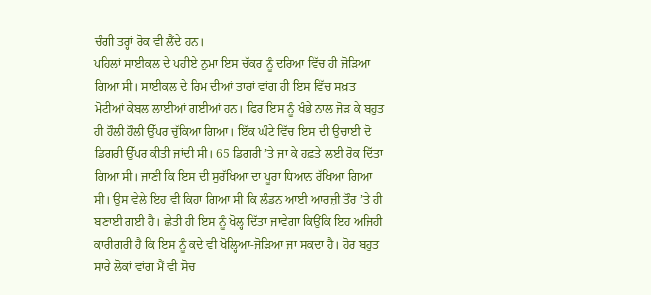ਚੰਗੀ ਤਰ੍ਹਾਂ ਰੋਕ ਵੀ ਲੈਂਦੇ ਹਨ।
ਪਹਿਲਾਂ ਸਾਈਕਲ ਦੇ ਪਹੀਏ ਨੁਮਾ ਇਸ ਚੱਕਰ ਨੂੰ ਦਰਿਆ ਵਿੱਚ ਹੀ ਜੋੜਿਆ ਗਿਆ ਸੀ। ਸਾਈਕਲ ਦੇ ਰਿਮ ਦੀਆਂ ਤਾਰਾਂ ਵਾਂਗ ਹੀ ਇਸ ਵਿੱਚ ਸਖ਼ਤ ਮੋਟੀਆਂ ਕੇਬਲ ਲਾਈਆਂ ਗਈਆਂ ਹਨ। ਫਿਰ ਇਸ ਨੂੰ ਖੰਭੇ ਨਾਲ ਜੋੜ ਕੇ ਬਹੁਤ ਹੀ ਹੌਲੀ ਹੌਲੀ ਉੱਪਰ ਚੁੱਕਿਆ ਗਿਆ। ਇੱਕ ਘੰਟੇ ਵਿੱਚ ਇਸ ਦੀ ਉਚਾਈ ਦੋ ਡਿਗਰੀ ਉੱਪਰ ਕੀਤੀ ਜਾਂਦੀ ਸੀ। 65 ਡਿਗਰੀ ’ਤੇ ਜਾ ਕੇ ਹਫ਼ਤੇ ਲਈ ਰੋਕ ਦਿੱਤਾ ਗਿਆ ਸੀ। ਜਾਣੀ ਕਿ ਇਸ ਦੀ ਸੁਰੱਖਿਆ ਦਾ ਪੂਰਾ ਧਿਆਨ ਰੱਖਿਆ ਗਿਆ ਸੀ। ਉਸ ਵੇਲੇ ਇਹ ਵੀ ਕਿਹਾ ਗਿਆ ਸੀ ਕਿ ਲੰਡਨ ਆਈ ਆਰਜ਼ੀ ਤੌਰ ’ਤੇ ਹੀ ਬਣਾਈ ਗਈ ਹੈ। ਛੇਤੀ ਹੀ ਇਸ ਨੂੰ ਖੋਲ੍ਹ ਦਿੱਤਾ ਜਾਵੇਗਾ ਕਿਉਂਕਿ ਇਹ ਅਜਿਹੀ ਕਾਰੀਗਰੀ ਹੈ ਕਿ ਇਸ ਨੂੰ ਕਦੇ ਵੀ ਖੋਲ੍ਹਿਆ-ਜੋੜਿਆ ਜਾ ਸਕਦਾ ਹੈ। ਹੋਰ ਬਹੁਤ ਸਾਰੇ ਲੋਕਾਂ ਵਾਂਗ ਮੈਂ ਵੀ ਸੋਚ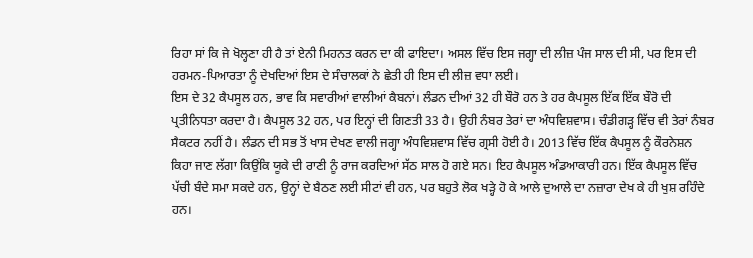ਰਿਹਾ ਸਾਂ ਕਿ ਜੇ ਖੋਲ੍ਹਣਾ ਹੀ ਹੈ ਤਾਂ ਏਨੀ ਮਿਹਨਤ ਕਰਨ ਦਾ ਕੀ ਫਾਇਦਾ। ਅਸਲ ਵਿੱਚ ਇਸ ਜਗ੍ਹਾ ਦੀ ਲੀਜ਼ ਪੰਜ ਸਾਲ ਦੀ ਸੀ, ਪਰ ਇਸ ਦੀ ਹਰਮਨ-ਪਿਆਰਤਾ ਨੂੰ ਦੇਖਦਿਆਂ ਇਸ ਦੇ ਸੰਚਾਲਕਾਂ ਨੇ ਛੇਤੀ ਹੀ ਇਸ ਦੀ ਲੀਜ਼ ਵਧਾ ਲਈ।
ਇਸ ਦੇ 32 ਕੈਪਸੂਲ ਹਨ, ਭਾਵ ਕਿ ਸਵਾਰੀਆਂ ਵਾਲੀਆਂ ਕੈਬਨਾਂ। ਲੰਡਨ ਦੀਆਂ 32 ਹੀ ਬੌਰੋ ਹਨ ਤੇ ਹਰ ਕੈਪਸੂਲ ਇੱਕ ਇੱਕ ਬੌਰੋ ਦੀ ਪ੍ਰਤੀਨਿਧਤਾ ਕਰਦਾ ਹੈ। ਕੈਪਸੂਲ 32 ਹਨ, ਪਰ ਇਨ੍ਹਾਂ ਦੀ ਗਿਣਤੀ 33 ਹੈ। ਉਹੀ ਨੰਬਰ ਤੇਰਾਂ ਦਾ ਅੰਧਵਿਸ਼ਵਾਸ। ਚੰਡੀਗੜ੍ਹ ਵਿੱਚ ਵੀ ਤੇਰਾਂ ਨੰਬਰ ਸੈਕਟਰ ਨਹੀਂ ਹੈ। ਲੰਡਨ ਦੀ ਸਭ ਤੋਂ ਖਾਸ ਦੇਖਣ ਵਾਲੀ ਜਗ੍ਹਾ ਅੰਧਵਿਸ਼ਵਾਸ ਵਿੱਚ ਗ੍ਰਸੀ ਹੋਈ ਹੈ। 2013 ਵਿੱਚ ਇੱਕ ਕੈਪਸੂਲ ਨੂੰ ਕੌਰਨੇਸ਼ਨ ਕਿਹਾ ਜਾਣ ਲੱਗਾ ਕਿਉਂਕਿ ਯੂਕੇ ਦੀ ਰਾਣੀ ਨੂੰ ਰਾਜ ਕਰਦਿਆਂ ਸੱਠ ਸਾਲ ਹੋ ਗਏ ਸਨ। ਇਹ ਕੈਪਸੂਲ ਅੰਡਆਕਾਰੀ ਹਨ। ਇੱਕ ਕੈਪਸੂਲ ਵਿੱਚ ਪੱਚੀ ਬੰਦੇ ਸਮਾ ਸਕਦੇ ਹਨ, ਉਨ੍ਹਾਂ ਦੇ ਬੈਠਣ ਲਈ ਸੀਟਾਂ ਵੀ ਹਨ, ਪਰ ਬਹੁਤੇ ਲੋਕ ਖੜ੍ਹੇ ਹੋ ਕੇ ਆਲੇ ਦੁਆਲੇ ਦਾ ਨਜ਼ਾਰਾ ਦੇਖ ਕੇ ਹੀ ਖੁਸ਼ ਰਹਿੰਦੇ ਹਨ।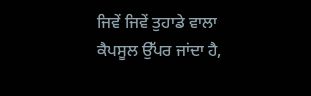ਜਿਵੇਂ ਜਿਵੇਂ ਤੁਹਾਡੇ ਵਾਲਾ ਕੈਪਸੂਲ ਉੱਪਰ ਜਾਂਦਾ ਹੈ,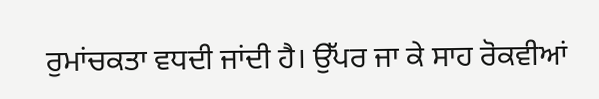ਰੁਮਾਂਚਕਤਾ ਵਧਦੀ ਜਾਂਦੀ ਹੈ। ਉੱਪਰ ਜਾ ਕੇ ਸਾਹ ਰੋਕਵੀਆਂ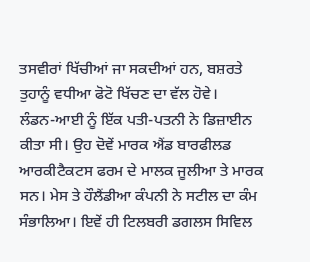ਤਸਵੀਰਾਂ ਖਿੱਚੀਆਂ ਜਾ ਸਕਦੀਆਂ ਹਨ, ਬਸ਼ਰਤੇ ਤੁਹਾਨੂੰ ਵਧੀਆ ਫੋਟੋ ਖਿੱਚਣ ਦਾ ਵੱਲ ਹੋਵੇ।
ਲੰਡਨ-ਆਈ ਨੂੰ ਇੱਕ ਪਤੀ-ਪਤਨੀ ਨੇ ਡਿਜ਼ਾਈਨ ਕੀਤਾ ਸੀ। ਉਹ ਦੋਵੇਂ ਮਾਰਕ ਐਂਡ ਬਾਰਫੀਲਡ ਆਰਕੀਟੈਕਟਸ ਫਰਮ ਦੇ ਮਾਲਕ ਜੂਲੀਆ ਤੇ ਮਾਰਕ ਸਨ। ਮੇਸ ਤੇ ਹੌਲੈਂਡੀਆ ਕੰਪਨੀ ਨੇ ਸਟੀਲ ਦਾ ਕੰਮ ਸੰਭਾਲਿਆ। ਇਵੇਂ ਹੀ ਟਿਲਬਰੀ ਡਗਲਸ ਸਿਵਿਲ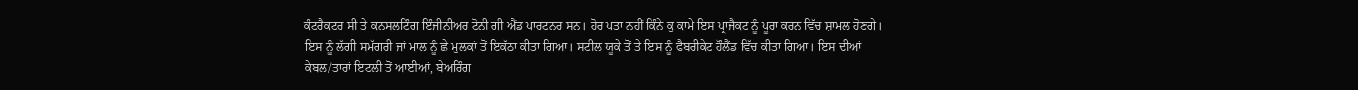ਕੰਟਰੈਕਟਰ ਸੀ ਤੇ ਕਨਸਲਟਿੰਗ ਇੰਜੀਨੀਅਰ ਟੋਨੀ ਗੀ ਐਂਡ ਪਾਰਟਨਰ ਸਨ। ਹੋਰ ਪਤਾ ਨਹੀਂ ਕਿੰਨੇ ਕੁ ਕਾਮੇ ਇਸ ਪ੍ਰਾਜੈਕਟ ਨੂੰ ਪੂਰਾ ਕਰਨ ਵਿੱਚ ਸ਼ਾਮਲ ਹੋਣਗੇ। ਇਸ ਨੂੰ ਲੱਗੀ ਸਮੱਗਰੀ ਜਾਂ ਮਾਲ ਨੂੰ ਛੇ ਮੁਲਕਾਂ ਤੋਂ ਇਕੱਠਾ ਕੀਤਾ ਗਿਆ। ਸਟੀਲ ਯੂਕੇ ਤੋਂ ਤੇ ਇਸ ਨੂੰ ਫੈਬਰੀਕੇਟ ਹੌਲੈਂਡ ਵਿੱਚ ਕੀਤਾ ਗਿਆ। ਇਸ ਦੀਆਂ ਕੇਬਲ/ਤਾਰਾਂ ਇਟਲੀ ਤੋਂ ਆਈਆਂ, ਬੇਅਰਿੰਗ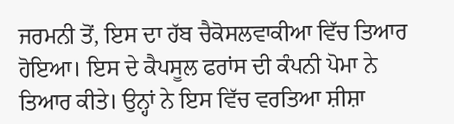ਜਰਮਨੀ ਤੋਂ, ਇਸ ਦਾ ਹੱਬ ਚੈਕੋਸਲਵਾਕੀਆ ਵਿੱਚ ਤਿਆਰ ਹੋਇਆ। ਇਸ ਦੇ ਕੈਪਸੂਲ ਫਰਾਂਸ ਦੀ ਕੰਪਨੀ ਪੋਮਾ ਨੇ ਤਿਆਰ ਕੀਤੇ। ਉਨ੍ਹਾਂ ਨੇ ਇਸ ਵਿੱਚ ਵਰਤਿਆ ਸ਼ੀਸ਼ਾ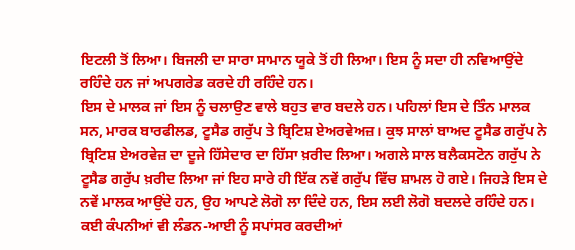ਇਟਲੀ ਤੋਂ ਲਿਆ। ਬਿਜਲੀ ਦਾ ਸਾਰਾ ਸਾਮਾਨ ਯੂਕੇ ਤੋਂ ਹੀ ਲਿਆ। ਇਸ ਨੂੰ ਸਦਾ ਹੀ ਨਵਿਆਉਂਦੇ ਰਹਿੰਦੇ ਹਨ ਜਾਂ ਅਪਗਰੇਡ ਕਰਦੇ ਹੀ ਰਹਿੰਦੇ ਹਨ।
ਇਸ ਦੇ ਮਾਲਕ ਜਾਂ ਇਸ ਨੂੰ ਚਲਾਉਣ ਵਾਲੇ ਬਹੁਤ ਵਾਰ ਬਦਲੇ ਹਨ। ਪਹਿਲਾਂ ਇਸ ਦੇ ਤਿੰਨ ਮਾਲਕ ਸਨ, ਮਾਰਕ ਬਾਰਫੀਲਡ, ਟੂਸੈਡ ਗਰੁੱਪ ਤੇ ਬ੍ਰਿਟਿਸ਼ ਏਅਰਵੇਅਜ਼। ਕੁਝ ਸਾਲਾਂ ਬਾਅਦ ਟੂਸੈਡ ਗਰੁੱਪ ਨੇ ਬ੍ਰਿਟਿਸ਼ ਏਅਰਵੇਜ਼ ਦਾ ਦੂਜੇ ਹਿੱਸੇਦਾਰ ਦਾ ਹਿੱਸਾ ਖ਼ਰੀਦ ਲਿਆ। ਅਗਲੇ ਸਾਲ ਬਲੈਕਸਟੋਨ ਗਰੁੱਪ ਨੇ ਟੂਸੈਡ ਗਰੁੱਪ ਖ਼ਰੀਦ ਲਿਆ ਜਾਂ ਇਹ ਸਾਰੇ ਹੀ ਇੱਕ ਨਵੇਂ ਗਰੁੱਪ ਵਿੱਚ ਸ਼ਾਮਲ ਹੋ ਗਏ। ਜਿਹੜੇ ਇਸ ਦੇ ਨਵੇਂ ਮਾਲਕ ਆਉਂਦੇ ਹਨ, ਉਹ ਆਪਣੇ ਲੋਗੋ ਲਾ ਦਿੰਦੇ ਹਨ, ਇਸ ਲਈ ਲੋਗੋ ਬਦਲਦੇ ਰਹਿੰਦੇ ਹਨ। ਕਈ ਕੰਪਨੀਆਂ ਵੀ ਲੰਡਨ-ਆਈ ਨੂੰ ਸਪਾਂਸਰ ਕਰਦੀਆਂ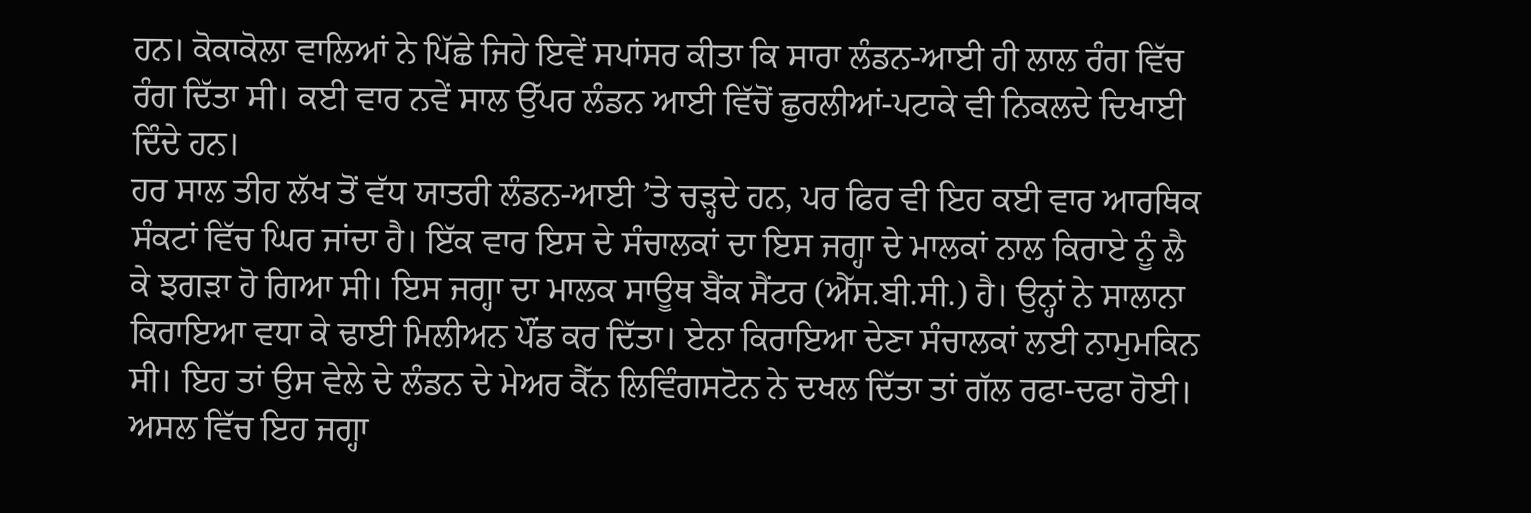ਹਨ। ਕੋਕਾਕੋਲਾ ਵਾਲਿਆਂ ਨੇ ਪਿੱਛੇ ਜਿਹੇ ਇਵੇਂ ਸਪਾਂਸਰ ਕੀਤਾ ਕਿ ਸਾਰਾ ਲੰਡਨ-ਆਈ ਹੀ ਲਾਲ ਰੰਗ ਵਿੱਚ ਰੰਗ ਦਿੱਤਾ ਸੀ। ਕਈ ਵਾਰ ਨਵੇਂ ਸਾਲ ਉੱਪਰ ਲੰਡਨ ਆਈ ਵਿੱਚੋਂ ਛੁਰਲੀਆਂ-ਪਟਾਕੇ ਵੀ ਨਿਕਲਦੇ ਦਿਖਾਈ ਦਿੰਦੇ ਹਨ।
ਹਰ ਸਾਲ ਤੀਹ ਲੱਖ ਤੋਂ ਵੱਧ ਯਾਤਰੀ ਲੰਡਨ-ਆਈ ’ਤੇ ਚੜ੍ਹਦੇ ਹਨ, ਪਰ ਫਿਰ ਵੀ ਇਹ ਕਈ ਵਾਰ ਆਰਥਿਕ ਸੰਕਟਾਂ ਵਿੱਚ ਘਿਰ ਜਾਂਦਾ ਹੈ। ਇੱਕ ਵਾਰ ਇਸ ਦੇ ਸੰਚਾਲਕਾਂ ਦਾ ਇਸ ਜਗ੍ਹਾ ਦੇ ਮਾਲਕਾਂ ਨਾਲ ਕਿਰਾਏ ਨੂੰ ਲੈ ਕੇ ਝਗੜਾ ਹੋ ਗਿਆ ਸੀ। ਇਸ ਜਗ੍ਹਾ ਦਾ ਮਾਲਕ ਸਾਊਥ ਬੈਂਕ ਸੈਂਟਰ (ਐੱਸ.ਬੀ.ਸੀ.) ਹੈ। ਉਨ੍ਹਾਂ ਨੇ ਸਾਲਾਨਾ ਕਿਰਾਇਆ ਵਧਾ ਕੇ ਢਾਈ ਮਿਲੀਅਨ ਪੌਂਡ ਕਰ ਦਿੱਤਾ। ਏਨਾ ਕਿਰਾਇਆ ਦੇਣਾ ਸੰਚਾਲਕਾਂ ਲਈ ਨਾਮੁਮਕਿਨ ਸੀ। ਇਹ ਤਾਂ ਉਸ ਵੇਲੇ ਦੇ ਲੰਡਨ ਦੇ ਮੇਅਰ ਕੈੱਨ ਲਿਵਿੰਗਸਟੋਨ ਨੇ ਦਖਲ ਦਿੱਤਾ ਤਾਂ ਗੱਲ ਰਫਾ-ਦਫਾ ਹੋਈ। ਅਸਲ ਵਿੱਚ ਇਹ ਜਗ੍ਹਾ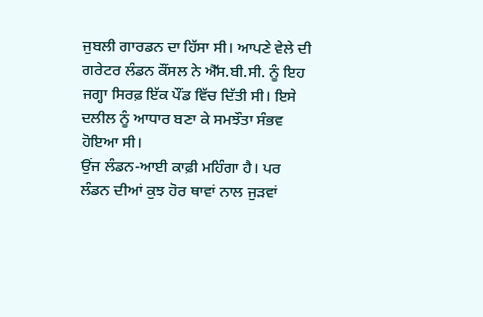ਜੁਬਲੀ ਗਾਰਡਨ ਦਾ ਹਿੱਸਾ ਸੀ। ਆਪਣੇ ਵੇਲੇ ਦੀ ਗਰੇਟਰ ਲੰਡਨ ਕੌਂਸਲ ਨੇ ਐੱਸ.ਬੀ.ਸੀ. ਨੂੰ ਇਹ ਜਗ੍ਹਾ ਸਿਰਫ਼ ਇੱਕ ਪੌਂਡ ਵਿੱਚ ਦਿੱਤੀ ਸੀ। ਇਸੇ ਦਲੀਲ ਨੂੰ ਆਧਾਰ ਬਣਾ ਕੇ ਸਮਝੌਤਾ ਸੰਭਵ ਹੋਇਆ ਸੀ।
ਉਂਜ ਲੰਡਨ-ਆਈ ਕਾਫ਼ੀ ਮਹਿੰਗਾ ਹੈ। ਪਰ ਲੰਡਨ ਦੀਆਂ ਕੁਝ ਹੋਰ ਥਾਵਾਂ ਨਾਲ ਜੁੜਵਾਂ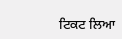ਟਿਕਟ ਲਿਆ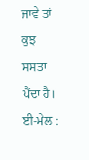ਜਾਵੇ ਤਾਂ ਕੁਝ ਸਸਤਾ ਪੈਂਦਾ ਹੈ।
ਈ-ਮੇਲ :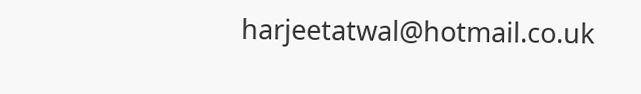harjeetatwal@hotmail.co.uk